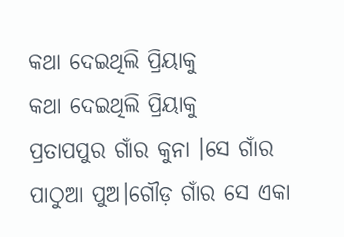କଥା ଦେଇଥିଲି ପ୍ରିୟାକୁ
କଥା ଦେଇଥିଲି ପ୍ରିୟାକୁ
ପ୍ରତାପପୁର ଗାଁର କୁନା ।ସେ ଗାଁର ପାଠୁଆ ପୁଅ।ଗୌଡ଼ ଗାଁର ସେ ଏକା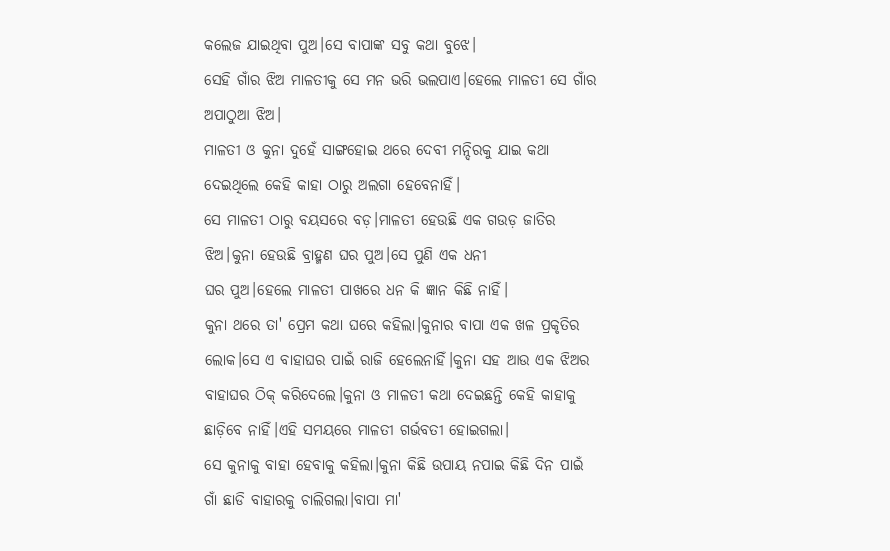କଲେଜ ଯାଇଥିବା ପୁଅ।ସେ ବାପାଙ୍କ ସବୁ କଥା ବୁଝେ।
ସେହି ଗାଁର ଝିଅ ମାଳତୀକୁ ସେ ମନ ଭରି ଭଲପାଏ।ହେଲେ ମାଳତୀ ସେ ଗାଁର ଅପାଠୁଆ ଝିଅ।
ମାଳତୀ ଓ କୁନା ଦୁହେଁ ସାଙ୍ଗହୋଇ ଥରେ ଦେବୀ ମନ୍ଦିରକୁ ଯାଇ କଥା ଦେଇଥିଲେ କେହି କାହା ଠାରୁ ଅଲଗା ହେବେନାହିଁ।
ସେ ମାଳତୀ ଠାରୁ ବୟସରେ ବଡ଼।ମାଳତୀ ହେଉଛି ଏକ ଗଉଡ଼ ଜାତିର ଝିଅ।କୁନା ହେଉଛି ବ୍ରାହ୍ମଣ ଘର ପୁଅ।ସେ ପୁଣି ଏକ ଧନୀ
ଘର ପୁଅ।ହେଲେ ମାଳତୀ ପାଖରେ ଧନ କି ଜ୍ଞାନ କିଛି ନାହିଁ।
କୁନା ଥରେ ତା' ପ୍ରେମ କଥା ଘରେ କହିଲା।କୁନାର ବାପା ଏକ ଖଳ ପ୍ରକୃତିର ଲୋକ।ସେ ଏ ବାହାଘର ପାଇଁ ରାଜି ହେଲେନାହିଁ।କୁନା ସହ ଆଉ ଏକ ଝିଅର ବାହାଘର ଠିକ୍ କରିଦେଲେ।କୁନା ଓ ମାଳତୀ କଥା ଦେଇଛନ୍ତି କେହି କାହାକୁ ଛାଡ଼ିବେ ନାହିଁ।ଏହି ସମୟରେ ମାଳତୀ ଗର୍ଭବତୀ ହୋଇଗଲା।
ସେ କୁନାକୁ ବାହା ହେବାକୁ କହିଲା।କୁନା କିଛି ଉପାୟ ନପାଇ କିଛି ଦିନ ପାଇଁ ଗାଁ ଛାଡି ବାହାରକୁ ଚାଲିଗଲା।ବାପା ମା'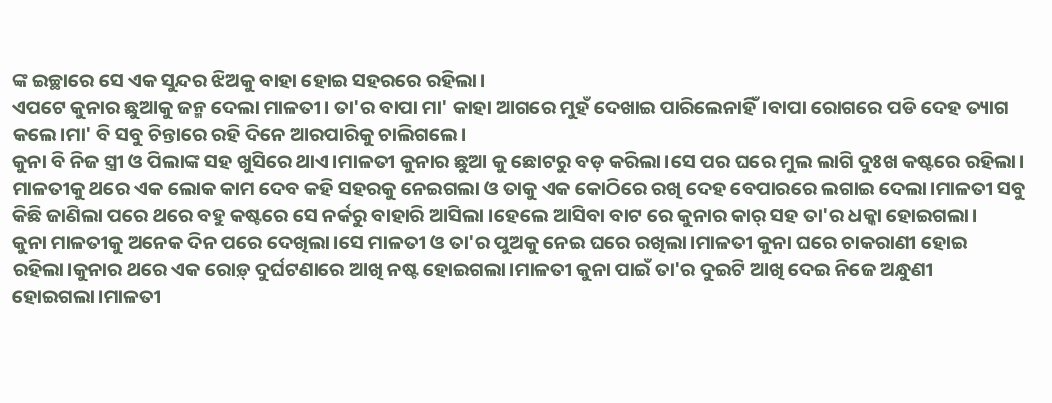ଙ୍କ ଇଚ୍ଛାରେ ସେ ଏକ ସୁନ୍ଦର ଝିଅକୁ ବାହା ହୋଇ ସହରରେ ରହିଲା।
ଏପଟେ କୁନାର ଛୁଆକୁ ଜନ୍ମ ଦେଲା ମାଳତୀ। ତା'ର ବାପା ମା' କାହା ଆଗରେ ମୁହଁ ଦେଖାଇ ପାରିଲେନାହିଁ।ବାପା ରୋଗରେ ପଡି ଦେହ ତ୍ୟାଗ କଲେ।ମା' ବି ସବୁ ଚିନ୍ତାରେ ରହି ଦିନେ ଆରପାରିକୁ ଚାଲିଗଲେ।
କୁନା ବି ନିଜ ସ୍ତ୍ରୀ ଓ ପିଲାଙ୍କ ସହ ଖୁସିରେ ଥାଏ।ମାଳତୀ କୁନାର ଛୁଆ କୁ ଛୋଟରୁ ବଡ଼ କରିଲା।ସେ ପର ଘରେ ମୁଲ ଲାଗି ଦୁଃଖ କଷ୍ଟରେ ରହିଲା।
ମାଳତୀକୁ ଥରେ ଏକ ଲୋକ କାମ ଦେବ କହି ସହରକୁ ନେଇଗଲା ଓ ତାକୁ ଏକ କୋଠିରେ ରଖି ଦେହ ବେପାରରେ ଲଗାଇ ଦେଲା।ମାଳତୀ ସବୁ କିଛି ଜାଣିଲା ପରେ ଥରେ ବହୁ କଷ୍ଟରେ ସେ ନର୍କରୁ ବାହାରି ଆସିଲା ।ହେଲେ ଆସିବା ବାଟ ରେ କୁନାର କାର୍ ସହ ତା'ର ଧକ୍କା ହୋଇଗଲା।
କୁନା ମାଳତୀକୁ ଅନେକ ଦିନ ପରେ ଦେଖିଲା।ସେ ମାଳତୀ ଓ ତା'ର ପୁଅକୁ ନେଇ ଘରେ ରଖିଲା।ମାଳତୀ କୁନା ଘରେ ଚାକରାଣୀ ହୋଇ ରହିଲା।କୁନାର ଥରେ ଏକ ରୋଡ଼୍ ଦୁର୍ଘଟଣାରେ ଆଖି ନଷ୍ଟ ହୋଇଗଲା।ମାଳତୀ କୁନା ପାଇଁ ତା'ର ଦୁଇଟି ଆଖି ଦେଇ ନିଜେ ଅନ୍ଧୁଣୀ ହୋଇଗଲା।ମାଳତୀ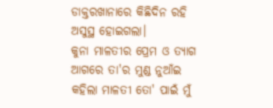ଡାକ୍ତରଖାନାରେ କିଛିଦିନ ରହି ଅସୁସ୍ଥ ହୋଇଗଲା।
କୁନା ମାଳତୀର ପ୍ରେମ ଓ ତ୍ୟାଗ ଆଗରେ ତା'ର ମୁଣ୍ଡ ନୁଆଁଇ କହିଲା ମାଳତୀ ତୋ' ପାଇଁ ମୁଁ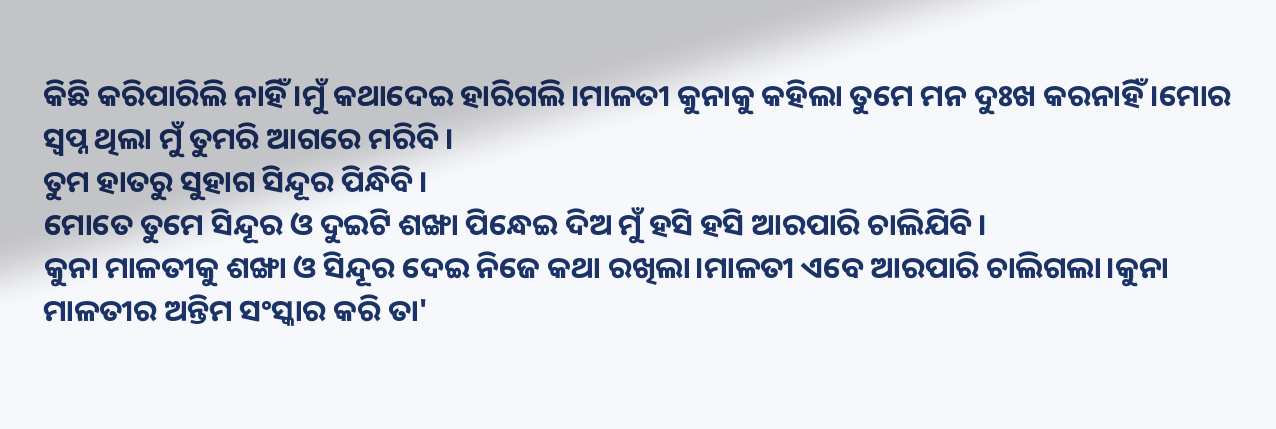କିଛି କରିପାରିଲି ନାହିଁ ।ମୁଁ କଥାଦେଇ ହାରିଗଲି।ମାଳତୀ କୁନାକୁ କହିଲା ତୁମେ ମନ ଦୁଃଖ କରନାହିଁ ।ମୋର ସ୍ୱପ୍ନ ଥିଲା ମୁଁ ତୁମରି ଆଗରେ ମରିବି ।
ତୁମ ହାତରୁ ସୁହାଗ ସିନ୍ଦୂର ପିନ୍ଧିବି।
ମୋତେ ତୁମେ ସିନ୍ଦୂର ଓ ଦୁଇଟି ଶଙ୍ଖା ପିନ୍ଧେଇ ଦିଅ ମୁଁ ହସି ହସି ଆରପାରି ଚାଲିଯିବି।
କୁନା ମାଳତୀକୁ ଶଙ୍ଖା ଓ ସିନ୍ଦୂର ଦେଇ ନିଜେ କଥା ରଖିଲା।ମାଳତୀ ଏବେ ଆରପାରି ଚାଲିଗଲା।କୁନା ମାଳତୀର ଅନ୍ତିମ ସଂସ୍କାର କରି ତା'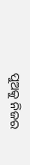ପୁଅକୁ ନିଜର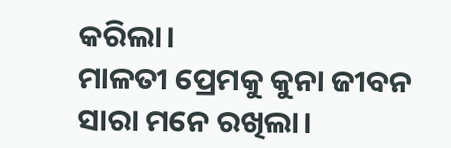କରିଲା।
ମାଳତୀ ପ୍ରେମକୁ କୁନା ଜୀବନ ସାରା ମନେ ରଖିଲା।